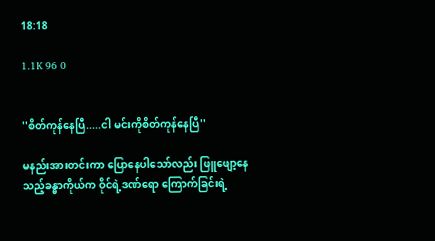18:18

1.1K 96 0


''စိတ်ကုန်နေပြီ.....ငါ မင်းကိုစိတ်ကုန်နေပြီ''

မနည်းအားတင်းကာ ပြောနေပါသော်လည်း ဖြူဖျော့နေသည့်ခန္ဓာကိုယ်က ဝိုင်ရဲ့ဒဏ်ရော ကြောက်ခြင်းရဲ့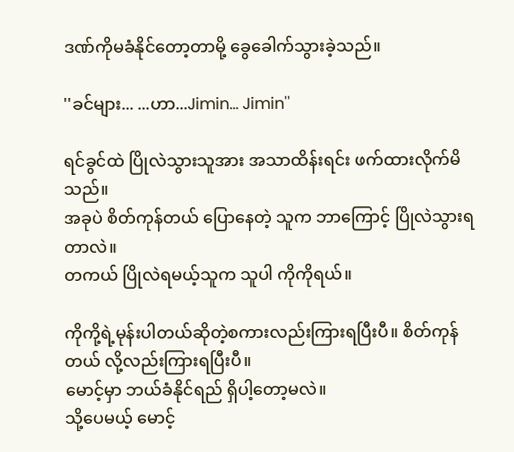ဒဏ်ကိုမခံနိုင်တော့တာမို့ ခွေခေါက်သွားခဲ့သည်။

''ခင်များ... ...ဟာ...Jimin... Jimin''

ရင်ခွင်ထဲ ပြိုလဲသွားသူအား အသာထိန်းရင်း ဖက်ထားလိုက်မိသည်။
အခုပဲ စိတ်ကုန်တယ် ပြောနေတဲ့ သူက ဘာကြောင့် ပြိုလဲသွားရတာလဲ။
တကယ် ပြိုလဲရမယ့်သူက သူပါ ကိုကိုရယ်။

ကိုကို့ရဲ့မုန်းပါတယ်ဆိုတဲ့စကားလည်းကြားရပြီးပီ။ စိတ်ကုန်တယ် လို့လည်းကြားရပြီးပီ။
မောင့်မှာ ဘယ်ခံနိုင်ရည် ရှိပါ့တော့မလဲ။
သို့ပေမယ့် မောင့်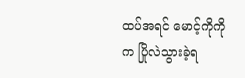ထပ်အရင် မောင့်ကိုကိုက ပြိုလဲသွားခဲ့ရ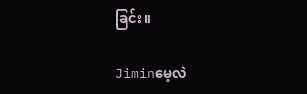ခြင်း။

Jiminမေ့လဲ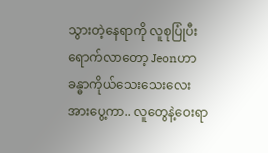သွားတဲ့နေရာကို လူစုပြုံပီးရောက်လာတော့ Jeonဟာ ခန္ဓာကိုယ်သေးသေးလေးအားပွေ့ကာ.. လူတွေနဲ့ဝေးရာ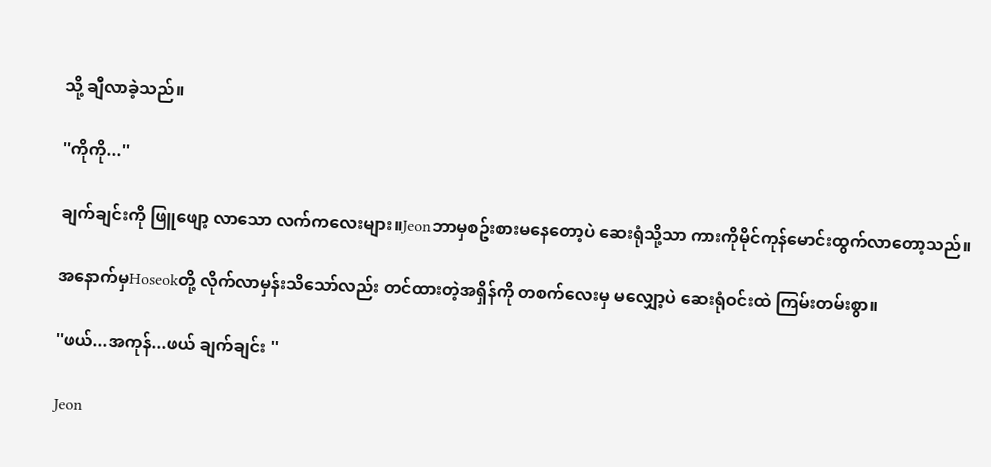သို့ ချီလာခဲ့သည်။

''ကိုကို...''

ချက်ချင်းကို ဖြူဖျော့ လာသော လက်ကလေးများ။Jeonဘာမှစဥ်းစားမနေတော့ပဲ ဆေးရုံသို့သာ ကားကိုမိုင်ကုန်မောင်းထွက်လာတော့သည်။

အနောက်မှHoseokတို့ လိုက်လာမှန်းသိသော်လည်း တင်ထားတဲ့အရှိန်ကို တစက်လေးမှ မလျှော့ပဲ ဆေးရုံဝင်းထဲ ကြမ်းတမ်းစွာ။

''ဖယ်...အကုန်...ဖယ် ချက်ချင်း ''

Jeon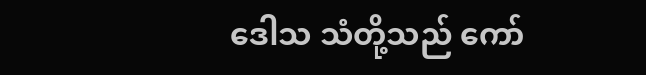ဒေါသ သံတို့သည် ကော်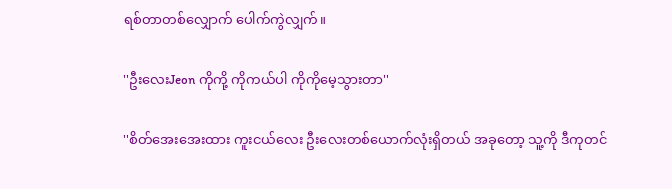ရစ်တာတစ်လျှောက် ပေါက်ကွဲလျှက်။

''ဦးလေးJeon ကိုကို့ ကိုကယ်ပါ ကိုကိုမေ့သွားတာ''

''စိတ်အေးအေးထား ကူးငယ်လေး ဦးလေးတစ်ယောက်လုံးရှိတယ် အခုတော့ သူ့ကို ဒီကုတင်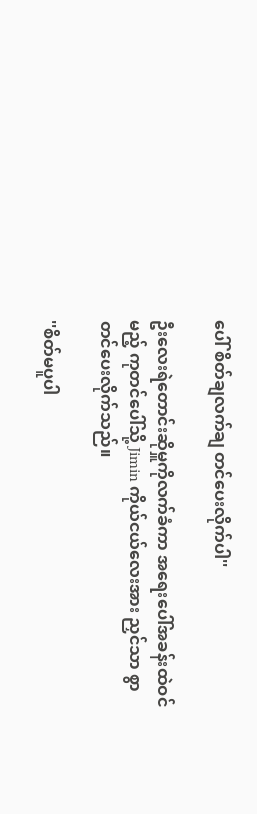ပေါ် စိတ်ချလက်ချ တင်ပေးလိုက်ပါ''

ဦးလေးရဲတောင်းဆိုမှူကိုလက်ခံကာ အရေးပေါ်အခန်းထဲဝင်မည့် ကုတင်ပေါ်သို့ Jimin ကိုယ်ငယ်လေးအား ညှင်သာ စွာ တင်ပေးလိုက်သည်။

''စိတ်မပူပါ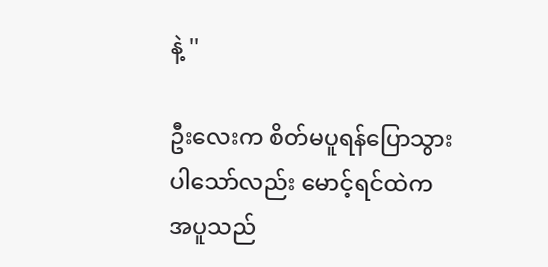နဲ့ ''

ဦးလေးက စိတ်မပူရန်ပြောသွားပါသော်လည်း မောင့်ရင်ထဲက အပူသည်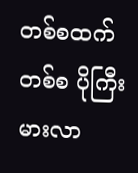တစ်စထက်တစ်စ ပိုကြီးမားလာ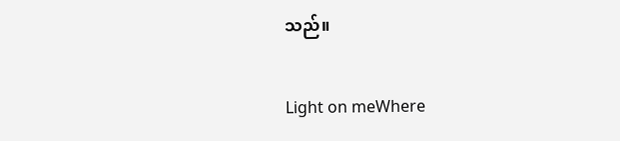သည်။

Light on meWhere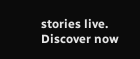stories live. Discover now